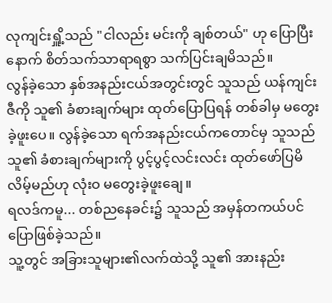လုကျင်းရှိူ့သည် "ငါလည်း မင်းကို ချစ်တယ်" ဟု ပြောပြီးနောက် စိတ်သက်သာရာရစွာ သက်ပြင်းချမိသည်။
လွန်ခဲ့သော နှစ်အနည်းငယ်အတွင်းတွင် သူသည် ယန်ကျင်းဇီကို သူ၏ ခံစားချက်များ ထုတ်ပြောပြရန် တစ်ခါမှ မတွေးခဲ့ဖူးပေ။ လွန်ခဲ့သော ရက်အနည်းငယ်ကတောင်မှ သူသည် သူ၏ ခံစားချက်များကို ပွင့်ပွင့်လင်းလင်း ထုတ်ဖော်ပြမိလိမ့်မည်ဟု လုံးဝ မတွေးခဲ့ဖူးချေ။
ရလဒ်ကမူ... တစ်ညနေခင်း၌ သူသည် အမှန်တကယ်ပင် ပြောဖြစ်ခဲ့သည်။
သူ့တွင် အခြားသူများ၏လက်ထဲသို့ သူ၏ အားနည်း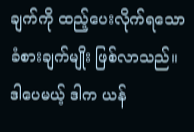ချက်ကို ထည့်ပေးလိုက်ရသော ခံစားချက်မျိုး ဖြစ်လာသည်။
ဒါပေမယ့် ဒါက ယန်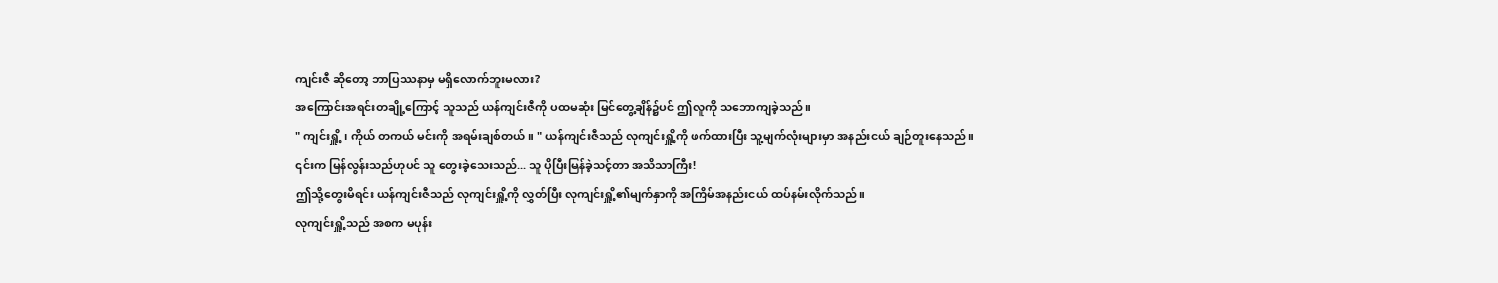ကျင်းဇီ ဆိုတော့ ဘာပြဿနာမှ မရှိလောက်ဘူးမလား?
အကြောင်းအရင်းတချို့ကြောင့် သူသည် ယန်ကျင်းဇီကို ပထမဆုံး မြင်တွေ့ချိန်၌ပင် ဤလူကို သဘောကျခဲ့သည်။
" ကျင်းရှိူ့၊ ကိုယ် တကယ် မင်းကို အရမ်းချစ်တယ်။ " ယန်ကျင်းဇီသည် လုကျင်းရှိူ့ကို ဖက်ထားပြီး သူ့မျက်လုံးများမှာ အနည်းငယ် ချဉ်တူးနေသည်။
၎င်းက မြန်လွန်းသည်ဟုပင် သူ တွေးခဲ့သေးသည်... သူ ပိုပြီးမြန်ခဲ့သင့်တာ အသိသာကြီး!
ဤသို့တွေးမိရင်း ယန်ကျင်းဇီသည် လုကျင်းရှိူ့ကို လွှတ်ပြီး လုကျင်းရှိူ့၏မျက်နှာကို အကြိမ်အနည်းငယ် ထပ်နမ်းလိုက်သည်။
လုကျင်းရှိူ့သည် အစက မပုန်း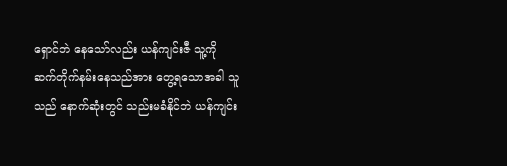ရှောင်ဘဲ နေသော်လည်း ယန်ကျင်းဇီ သူ့ကို ဆက်တိုက်နမ်းနေသည်အား တွေ့ရသောအခါ သူသည် နောက်ဆုံးတွင် သည်းမခံနိုင်ဘဲ ယန်ကျင်း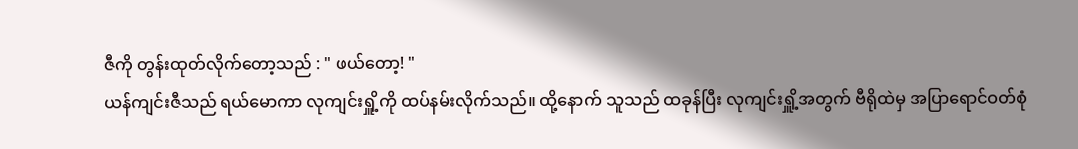ဇီကို တွန်းထုတ်လိုက်တော့သည် : " ဖယ်တော့! "
ယန်ကျင်းဇီသည် ရယ်မောကာ လုကျင်းရှိူ့ကို ထပ်နမ်းလိုက်သည်။ ထို့နောက် သူသည် ထခုန်ပြီး လုကျင်းရှိူ့အတွက် ဗီရိုထဲမှ အပြာရောင်ဝတ်စုံ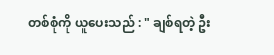တစ်စုံကို ယူပေးသည် : " ချစ်ရတဲ့ ဦး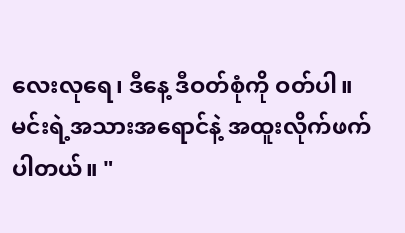လေးလုရေ၊ ဒီနေ့ ဒီဝတ်စုံကို ဝတ်ပါ။ မင်းရဲ့အသားအရောင်နဲ့ အထူးလိုက်ဖက်ပါတယ်။ "